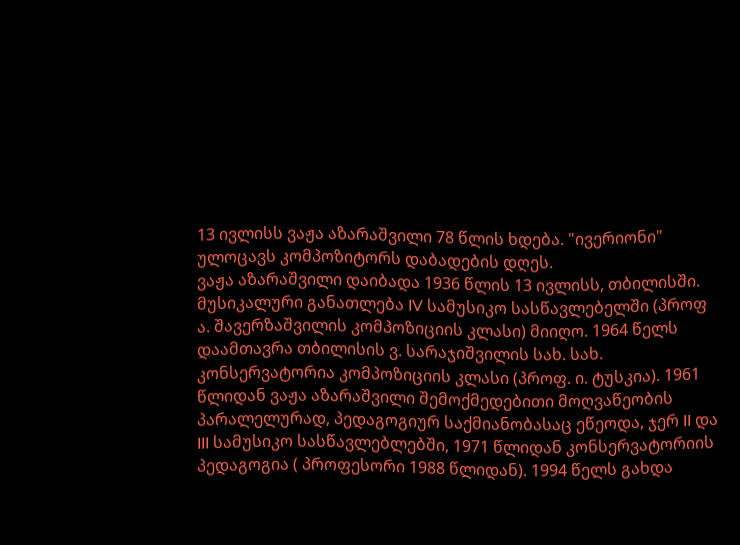13 ივლისს ვაჟა აზარაშვილი 78 წლის ხდება. "ივერიონი" ულოცავს კომპოზიტორს დაბადების დღეს.
ვაჟა აზარაშვილი დაიბადა 1936 წლის 13 ივლისს, თბილისში. მუსიკალური განათლება IV სამუსიკო სასწავლებელში (პროფ ა. შავერზაშვილის კომპოზიციის კლასი) მიიღო. 1964 წელს დაამთავრა თბილისის ვ. სარაჯიშვილის სახ. სახ. კონსერვატორია კომპოზიციის კლასი (პროფ. ი. ტუსკია). 1961 წლიდან ვაჟა აზარაშვილი შემოქმედებითი მოღვაწეობის პარალელურად, პედაგოგიურ საქმიანობასაც ეწეოდა, ჯერ II და III სამუსიკო სასწავლებლებში, 1971 წლიდან კონსერვატორიის პედაგოგია ( პროფესორი 1988 წლიდან). 1994 წელს გახდა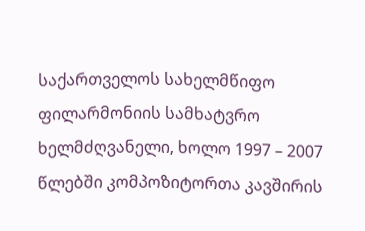საქართველოს სახელმწიფო ფილარმონიის სამხატვრო ხელმძღვანელი, ხოლო 1997 – 2007 წლებში კომპოზიტორთა კავშირის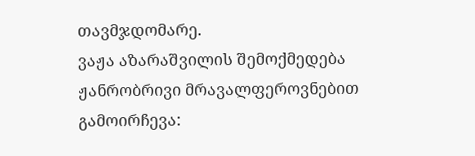თავმჯდომარე.
ვაჟა აზარაშვილის შემოქმედება ჟანრობრივი მრავალფეროვნებით გამოირჩევა: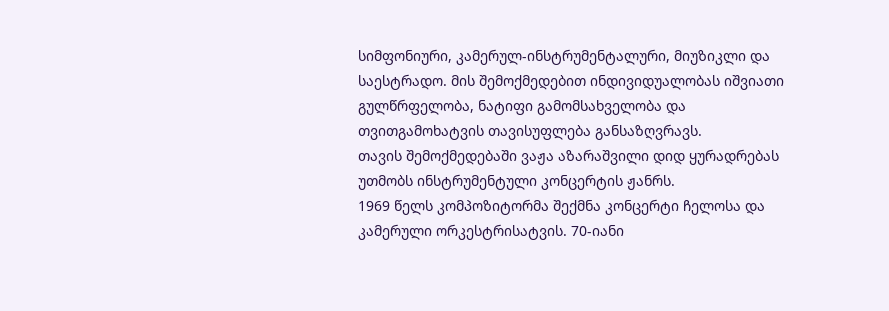სიმფონიური, კამერულ-ინსტრუმენტალური, მიუზიკლი და საესტრადო. მის შემოქმედებით ინდივიდუალობას იშვიათი გულწრფელობა, ნატიფი გამომსახველობა და თვითგამოხატვის თავისუფლება განსაზღვრავს.
თავის შემოქმედებაში ვაჟა აზარაშვილი დიდ ყურადრებას უთმობს ინსტრუმენტული კონცერტის ჟანრს.
1969 წელს კომპოზიტორმა შექმნა კონცერტი ჩელოსა და კამერული ორკესტრისატვის. 70-იანი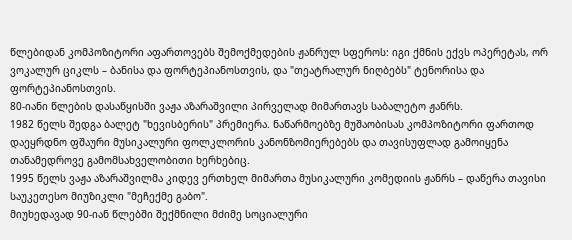წლებიდან კომპოზიტორი აფართოვებს შემოქმედების ჟანრულ სფეროს: იგი ქმნის ექვს ოპერეტას, ორ ვოკალურ ციკლს – ბანისა და ფორტეპიანოსთვის, და "თეატრალურ ნიღბებს" ტენორისა და ფორტეპიანოსთვის.
80-იანი წლების დასაწყისში ვაჟა აზარაშვილი პირველად მიმართავს საბალეტო ჟანრს.
1982 წელს შედგა ბალეტ "ხევისბერის" პრემიერა. ნაწარმოებზე მუშაობისას კომპოზიტორი ფართოდ დაეყრდნო ფშაური მუსიკალური ფოლკლორის კანონზომიერებებს და თავისუფლად გამოიყენა თანამედროვე გამომსახველობითი ხერხებიც.
1995 წელს ვაჟა აზარაშვილმა კიდევ ერთხელ მიმართა მუსიკალური კომედიის ჟანრს – დაწერა თავისი საუკეთესო მიუზიკლი "მეჩექმე გაბო".
მიუხედავად 90-იან წლებში შექმნილი მძიმე სოციალური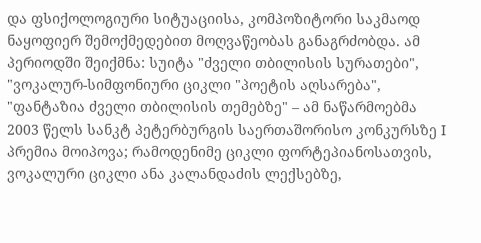და ფსიქოლოგიური სიტუაციისა, კომპოზიტორი საკმაოდ ნაყოფიერ შემოქმედებით მოღვაწეობას განაგრძობდა. ამ პერიოდში შეიქმნა: სუიტა "ძველი თბილისის სურათები", "ვოკალურ-სიმფონიური ციკლი "პოეტის აღსარება", "ფანტაზია ძველი თბილისის თემებზე" – ამ ნაწარმოებმა 2003 წელს სანკტ პეტერბურგის საერთაშორისო კონკურსზე I პრემია მოიპოვა; რამოდენიმე ციკლი ფორტეპიანოსათვის, ვოკალური ციკლი ანა კალანდაძის ლექსებზე,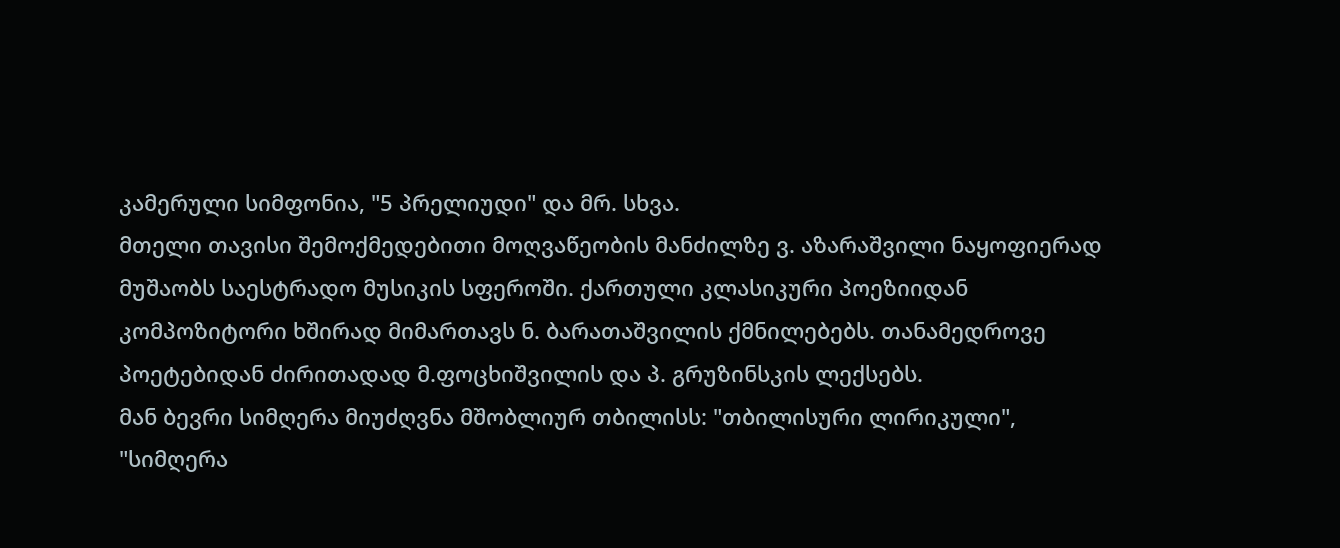კამერული სიმფონია, "5 პრელიუდი" და მრ. სხვა.
მთელი თავისი შემოქმედებითი მოღვაწეობის მანძილზე ვ. აზარაშვილი ნაყოფიერად მუშაობს საესტრადო მუსიკის სფეროში. ქართული კლასიკური პოეზიიდან კომპოზიტორი ხშირად მიმართავს ნ. ბარათაშვილის ქმნილებებს. თანამედროვე პოეტებიდან ძირითადად მ.ფოცხიშვილის და პ. გრუზინსკის ლექსებს.
მან ბევრი სიმღერა მიუძღვნა მშობლიურ თბილისს: "თბილისური ლირიკული", "სიმღერა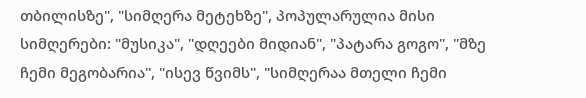თბილისზე", "სიმღერა მეტეხზე", პოპულარულია მისი სიმღერები: "მუსიკა", "დღეები მიდიან", "პატარა გოგო", "მზე ჩემი მეგობარია", "ისევ წვიმს", "სიმღერაა მთელი ჩემი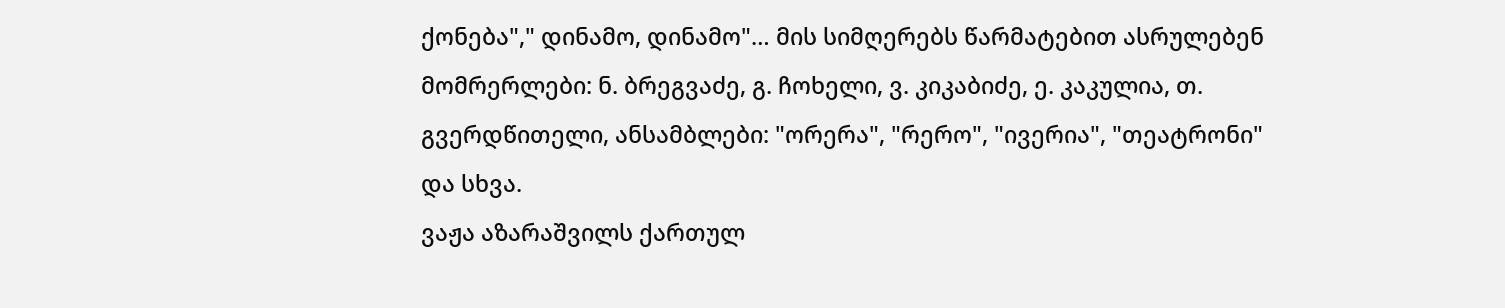ქონება"," დინამო, დინამო"… მის სიმღერებს წარმატებით ასრულებენ მომრერლები: ნ. ბრეგვაძე, გ. ჩოხელი, ვ. კიკაბიძე, ე. კაკულია, თ. გვერდწითელი, ანსამბლები: "ორერა", "რერო", "ივერია", "თეატრონი" და სხვა.
ვაჟა აზარაშვილს ქართულ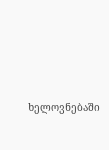ხელოვნებაში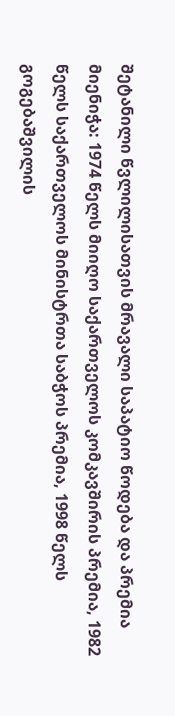შეტანილი წვლილისათვის მრავალი საპატიო წოდება და პრემია მიენიჭა: 1974 წელს მიიღო საქართველოს კომკავშირის პრემია, 1982 წელს საქართველოს მინისტრთა საბჭოს პრემია, 1998 წელს გოგებაშვილის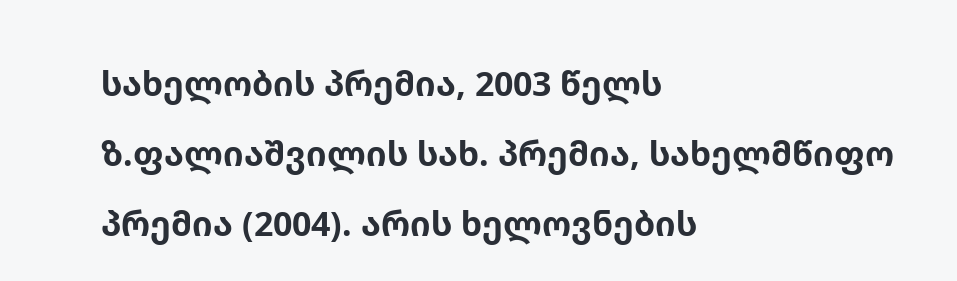სახელობის პრემია, 2003 წელს ზ.ფალიაშვილის სახ. პრემია, სახელმწიფო პრემია (2004). არის ხელოვნების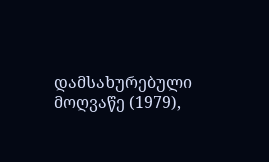დამსახურებული მოღვაწე (1979),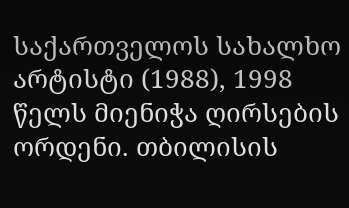საქართველოს სახალხო არტისტი (1988), 1998 წელს მიენიჭა ღირსების ორდენი. თბილისის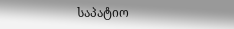საპატიო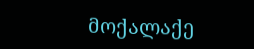მოქალაქე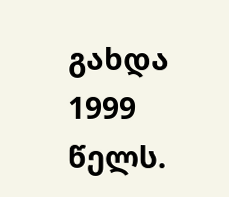გახდა 1999 წელს.